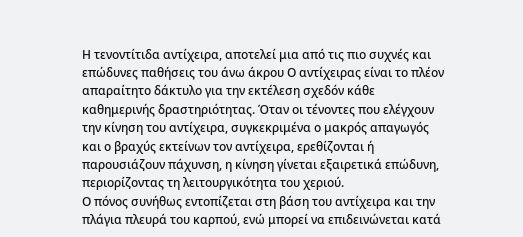Η τενοντίτιδα αντίχειρα, αποτελεί μια από τις πιο συχνές και επώδυνες παθήσεις του άνω άκρου Ο αντίχειρας είναι το πλέον απαραίτητο δάκτυλο για την εκτέλεση σχεδόν κάθε καθημερινής δραστηριότητας. Όταν οι τένοντες που ελέγχουν την κίνηση του αντίχειρα, συγκεκριμένα ο μακρός απαγωγός και ο βραχύς εκτείνων τον αντίχειρα, ερεθίζονται ή παρουσιάζουν πάχυνση, η κίνηση γίνεται εξαιρετικά επώδυνη, περιορίζοντας τη λειτουργικότητα του χεριού.
Ο πόνος συνήθως εντοπίζεται στη βάση του αντίχειρα και την πλάγια πλευρά του καρπού, ενώ μπορεί να επιδεινώνεται κατά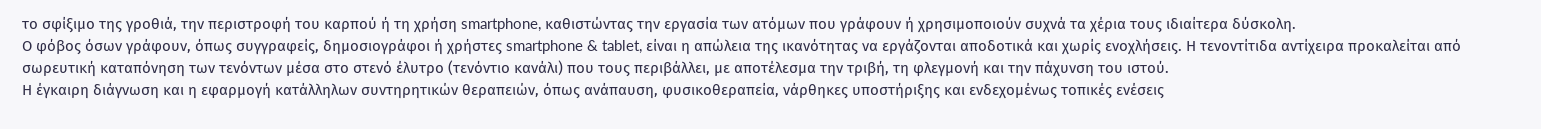το σφίξιμο της γροθιά, την περιστροφή του καρπού ή τη χρήση smartphone, καθιστώντας την εργασία των ατόμων που γράφουν ή χρησιμοποιούν συχνά τα χέρια τους ιδιαίτερα δύσκολη.
Ο φόβος όσων γράφουν, όπως συγγραφείς, δημοσιογράφοι ή χρήστες smartphone & tablet, είναι η απώλεια της ικανότητας να εργάζονται αποδοτικά και χωρίς ενοχλήσεις. Η τενοντίτιδα αντίχειρα προκαλείται από σωρευτική καταπόνηση των τενόντων μέσα στο στενό έλυτρο (τενόντιο κανάλι) που τους περιβάλλει, με αποτέλεσμα την τριβή, τη φλεγμονή και την πάχυνση του ιστού.
Η έγκαιρη διάγνωση και η εφαρμογή κατάλληλων συντηρητικών θεραπειών, όπως ανάπαυση, φυσικοθεραπεία, νάρθηκες υποστήριξης και ενδεχομένως τοπικές ενέσεις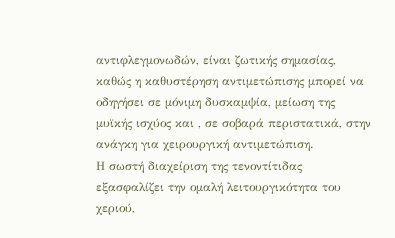αντιφλεγμονωδών, είναι ζωτικής σημασίας, καθώς η καθυστέρηση αντιμετώπισης μπορεί να οδηγήσει σε μόνιμη δυσκαμψία, μείωση της μυϊκής ισχύος και , σε σοβαρά περιστατικά, στην ανάγκη για χειρουργική αντιμετώπιση.
Η σωστή διαχείριση της τενοντίτιδας εξασφαλίζει την ομαλή λειτουργικότητα του χεριού,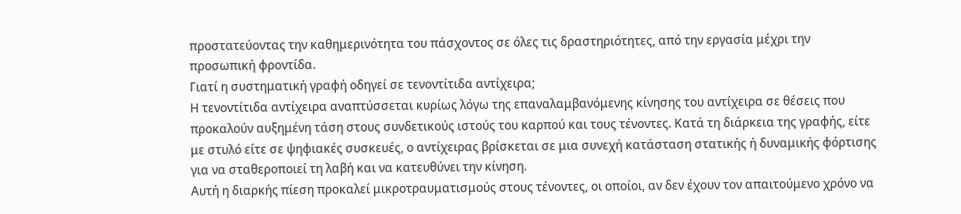προστατεύοντας την καθημερινότητα του πάσχοντος σε όλες τις δραστηριότητες, από την εργασία μέχρι την προσωπική φροντίδα.
Γιατί η συστηματική γραφή οδηγεί σε τενοντίτιδα αντίχειρα;
Η τενοντίτιδα αντίχειρα αναπτύσσεται κυρίως λόγω της επαναλαμβανόμενης κίνησης του αντίχειρα σε θέσεις που προκαλούν αυξημένη τάση στους συνδετικούς ιστούς του καρπού και τους τένοντες. Κατά τη διάρκεια της γραφής, είτε με στυλό είτε σε ψηφιακές συσκευές, ο αντίχειρας βρίσκεται σε μια συνεχή κατάσταση στατικής ή δυναμικής φόρτισης για να σταθεροποιεί τη λαβή και να κατευθύνει την κίνηση.
Αυτή η διαρκής πίεση προκαλεί μικροτραυματισμούς στους τένοντες, οι οποίοι, αν δεν έχουν τον απαιτούμενο χρόνο να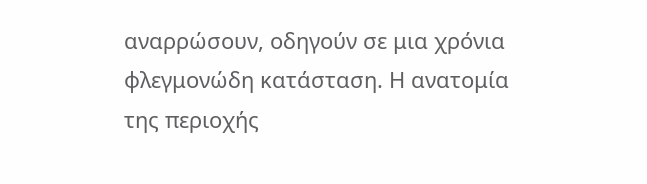αναρρώσουν, οδηγούν σε μια χρόνια φλεγμονώδη κατάσταση. Η ανατομία της περιοχής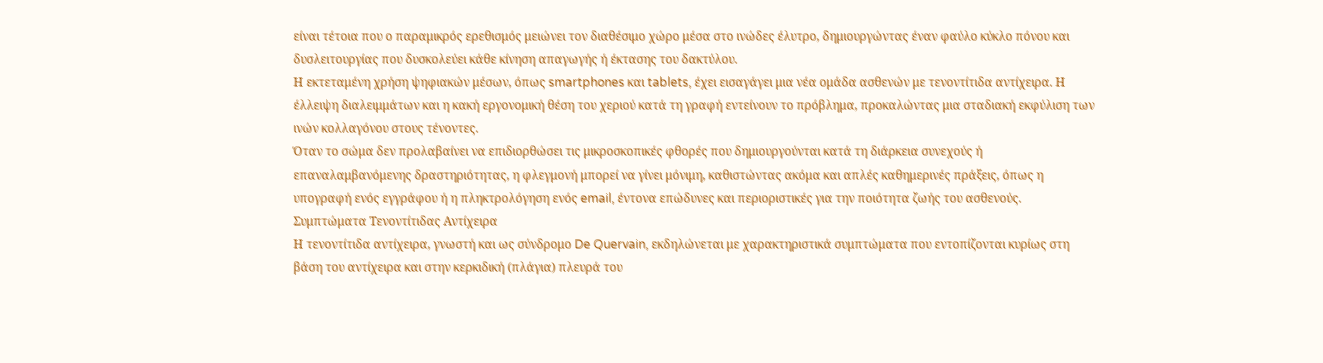είναι τέτοια που ο παραμικρός ερεθισμός μειώνει τον διαθέσιμο χώρο μέσα στο ινώδες έλυτρο, δημιουργώντας έναν φαύλο κύκλο πόνου και δυσλειτουργίας που δυσκολεύει κάθε κίνηση απαγωγής ή έκτασης του δακτύλου.
Η εκτεταμένη χρήση ψηφιακών μέσων, όπως smartphones και tablets, έχει εισαγάγει μια νέα ομάδα ασθενών με τενοντίτιδα αντίχειρα. Η έλλειψη διαλειμμάτων και η κακή εργονομική θέση του χεριού κατά τη γραφή εντείνουν το πρόβλημα, προκαλώντας μια σταδιακή εκφύλιση των ινών κολλαγόνου στους τένοντες.
Όταν το σώμα δεν προλαβαίνει να επιδιορθώσει τις μικροσκοπικές φθορές που δημιουργούνται κατά τη διάρκεια συνεχούς ή επαναλαμβανόμενης δραστηριότητας, η φλεγμονή μπορεί να γίνει μόνιμη, καθιστώντας ακόμα και απλές καθημερινές πράξεις, όπως η υπογραφή ενός εγγράφου ή η πληκτρολόγηση ενός email, έντονα επώδυνες και περιοριστικές για την ποιότητα ζωής του ασθενούς.
Συμπτώματα Τενοντίτιδας Αντίχειρα
Η τενοντίτιδα αντίχειρα, γνωστή και ως σύνδρομο De Quervain, εκδηλώνεται με χαρακτηριστικά συμπτώματα που εντοπίζονται κυρίως στη βάση του αντίχειρα και στην κερκιδική (πλάγια) πλευρά του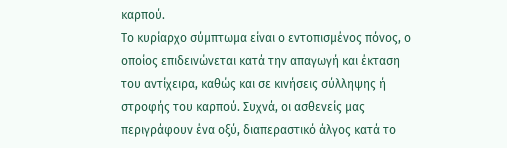καρπού.
Το κυρίαρχο σύμπτωμα είναι ο εντοπισμένος πόνος, ο οποίος επιδεινώνεται κατά την απαγωγή και έκταση του αντίχειρα, καθώς και σε κινήσεις σύλληψης ή στροφής του καρπού. Συχνά, οι ασθενείς μας περιγράφουν ένα οξύ, διαπεραστικό άλγος κατά το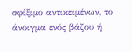σφίξιμο αντικειμένων, το άνοιγμα ενός βάζου ή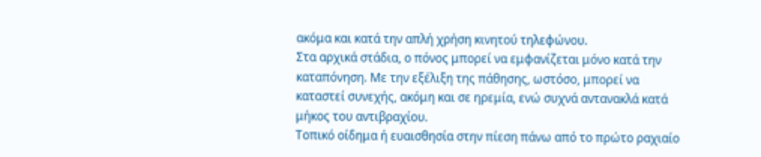ακόμα και κατά την απλή χρήση κινητού τηλεφώνου.
Στα αρχικά στάδια, ο πόνος μπορεί να εμφανίζεται μόνο κατά την καταπόνηση. Με την εξέλιξη της πάθησης, ωστόσο, μπορεί να καταστεί συνεχής, ακόμη και σε ηρεμία, ενώ συχνά αντανακλά κατά μήκος του αντιβραχίου.
Τοπικό οίδημα ή ευαισθησία στην πίεση πάνω από το πρώτο ραχιαίο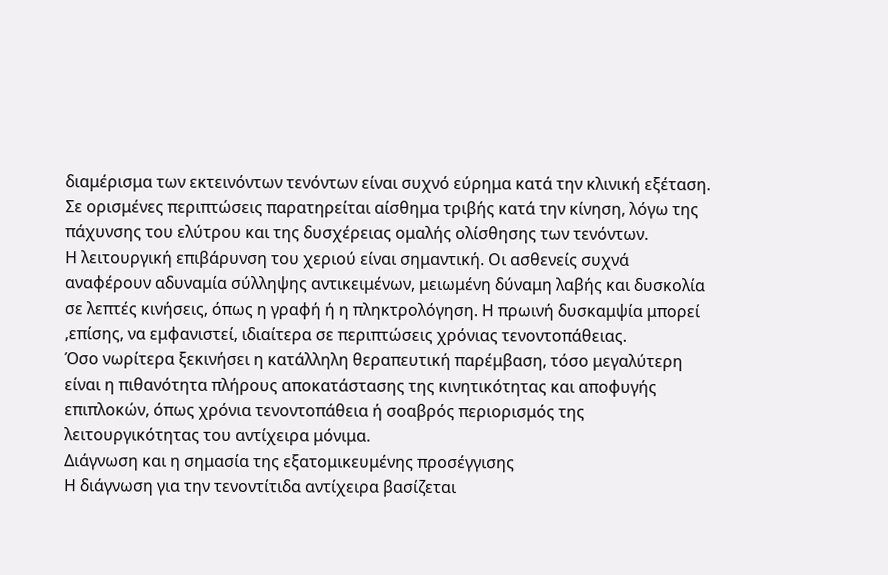διαμέρισμα των εκτεινόντων τενόντων είναι συχνό εύρημα κατά την κλινική εξέταση. Σε ορισμένες περιπτώσεις παρατηρείται αίσθημα τριβής κατά την κίνηση, λόγω της πάχυνσης του ελύτρου και της δυσχέρειας ομαλής ολίσθησης των τενόντων.
Η λειτουργική επιβάρυνση του χεριού είναι σημαντική. Οι ασθενείς συχνά αναφέρουν αδυναμία σύλληψης αντικειμένων, μειωμένη δύναμη λαβής και δυσκολία σε λεπτές κινήσεις, όπως η γραφή ή η πληκτρολόγηση. Η πρωινή δυσκαμψία μπορεί ,επίσης, να εμφανιστεί, ιδιαίτερα σε περιπτώσεις χρόνιας τενοντοπάθειας.
Όσο νωρίτερα ξεκινήσει η κατάλληλη θεραπευτική παρέμβαση, τόσο μεγαλύτερη είναι η πιθανότητα πλήρους αποκατάστασης της κινητικότητας και αποφυγής επιπλοκών, όπως χρόνια τενοντοπάθεια ή σοαβρός περιορισμός της λειτουργικότητας του αντίχειρα μόνιμα.
Διάγνωση και η σημασία της εξατομικευμένης προσέγγισης
Η διάγνωση για την τενοντίτιδα αντίχειρα βασίζεται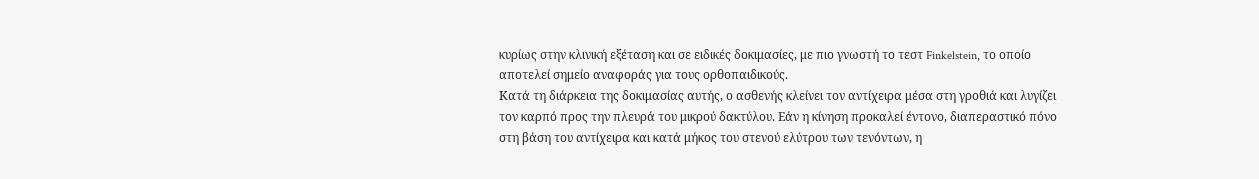κυρίως στην κλινική εξέταση και σε ειδικές δοκιμασίες, με πιο γνωστή το τεστ Finkelstein, το οποίο αποτελεί σημείο αναφοράς για τους ορθοπαιδικούς.
Κατά τη διάρκεια της δοκιμασίας αυτής, ο ασθενής κλείνει τον αντίχειρα μέσα στη γροθιά και λυγίζει τον καρπό προς την πλευρά του μικρού δακτύλου. Εάν η κίνηση προκαλεί έντονο, διαπεραστικό πόνο στη βάση του αντίχειρα και κατά μήκος του στενού ελύτρου των τενόντων, η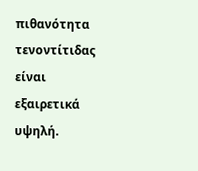πιθανότητα τενοντίτιδας είναι εξαιρετικά υψηλή.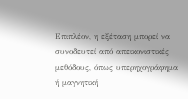Επιπλέον, η εξέταση μπορεί να συνοδευτεί από απεικονιστικές μεθόδους, όπως υπερηχογράφημα ή μαγνητική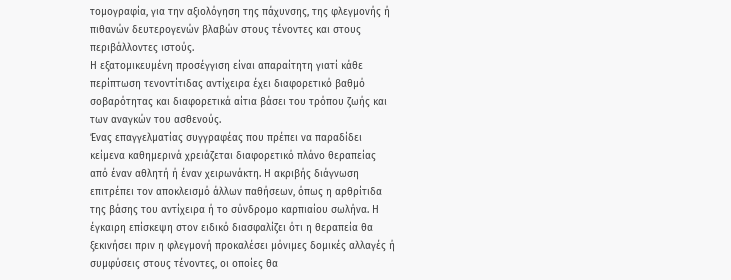τομογραφία, για την αξιολόγηση της πάχυνσης, της φλεγμονής ή πιθανών δευτερογενών βλαβών στους τένοντες και στους περιβάλλοντες ιστούς.
Η εξατομικευμένη προσέγγιση είναι απαραίτητη γιατί κάθε περίπτωση τενοντίτιδας αντίχειρα έχει διαφορετικό βαθμό σοβαρότητας και διαφορετικά αίτια βάσει του τρόπου ζωής και των αναγκών του ασθενούς.
Ένας επαγγελματίας συγγραφέας που πρέπει να παραδίδει κείμενα καθημερινά χρειάζεται διαφορετικό πλάνο θεραπείας από έναν αθλητή ή έναν χειρωνάκτη. Η ακριβής διάγνωση επιτρέπει τον αποκλεισμό άλλων παθήσεων, όπως η αρθρίτιδα της βάσης του αντίχειρα ή το σύνδρομο καρπιαίου σωλήνα. Η έγκαιρη επίσκεψη στον ειδικό διασφαλίζει ότι η θεραπεία θα ξεκινήσει πριν η φλεγμονή προκαλέσει μόνιμες δομικές αλλαγές ή συμφύσεις στους τένοντες, οι οποίες θα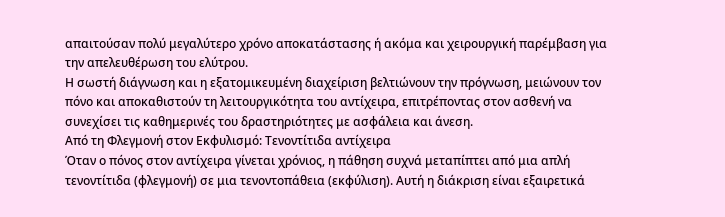απαιτούσαν πολύ μεγαλύτερο χρόνο αποκατάστασης ή ακόμα και χειρουργική παρέμβαση για την απελευθέρωση του ελύτρου.
Η σωστή διάγνωση και η εξατομικευμένη διαχείριση βελτιώνουν την πρόγνωση, μειώνουν τον πόνο και αποκαθιστούν τη λειτουργικότητα του αντίχειρα, επιτρέποντας στον ασθενή να συνεχίσει τις καθημερινές του δραστηριότητες με ασφάλεια και άνεση.
Από τη Φλεγμονή στον Εκφυλισμό: Τενοντίτιδα αντίχειρα
Όταν ο πόνος στον αντίχειρα γίνεται χρόνιος, η πάθηση συχνά μεταπίπτει από μια απλή τενοντίτιδα (φλεγμονή) σε μια τενοντοπάθεια (εκφύλιση). Αυτή η διάκριση είναι εξαιρετικά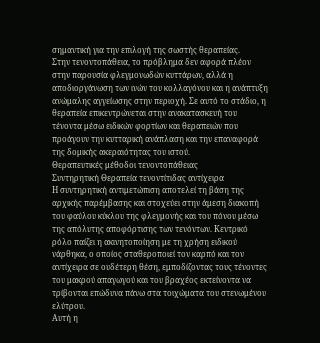σημαντική για την επιλογή της σωστής θεραπείας.
Στην τενοντοπάθεια, το πρόβλημα δεν αφορά πλέον στην παρουσία φλεγμονωδών κυττάρων, αλλά η αποδιοργάνωση των ινών του κολλαγόνου και η ανάπτυξη ανώμαλης αγγείωσης στην περιοχή. Σε αυτό το στάδιο, η θεραπεία επικεντρώνεται στην ανακατασκευή του τένοντα μέσω ειδικών φορτίων και θεραπειών που προάγουν την κυτταρική ανάπλαση και την επαναφορά της δομικής ακεραιότητας του ιστού.
Θεραπευτικές μέθοδοι τενοντοπάθειας
Συντηρητική Θεραπεία τενοντίτιδας αντίχειρα
Η συντηρητική αντιμετώπιση αποτελεί τη βάση της αρχικής παρέμβασης και στοχεύει στην άμεση διακοπή του φαύλου κύκλου της φλεγμονής και του πόνου μέσω της απόλυτης αποφόρτισης των τενόντων. Κεντρικό ρόλο παίζει η ακινητοποίηση με τη χρήση ειδικού νάρθηκα, ο οποίος σταθεροποιεί τον καρπό και τον αντίχειρα σε ουδέτερη θέση, εμποδίζοντας τους τένοντες του μακρού απαγωγού και του βραχέος εκτείνοντα να τρίβονται επώδυνα πάνω στα τοιχώματα του στενωμένου ελύτρου.
Αυτή η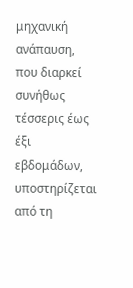μηχανική ανάπαυση, που διαρκεί συνήθως τέσσερις έως έξι εβδομάδων, υποστηρίζεται από τη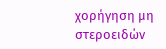χορήγηση μη στεροειδών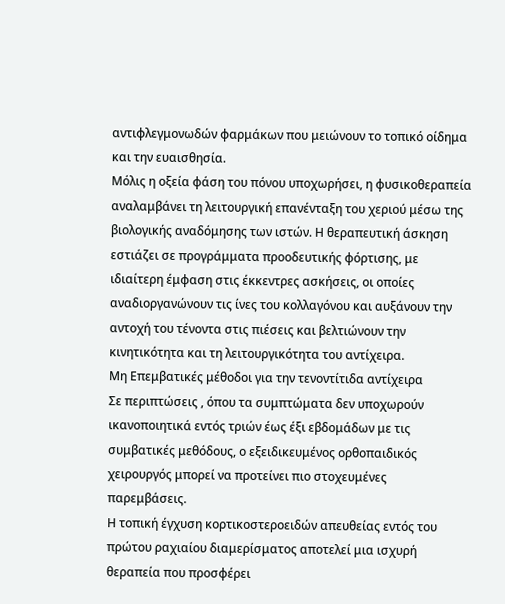αντιφλεγμονωδών φαρμάκων που μειώνουν το τοπικό οίδημα και την ευαισθησία.
Μόλις η οξεία φάση του πόνου υποχωρήσει, η φυσικοθεραπεία αναλαμβάνει τη λειτουργική επανένταξη του χεριού μέσω της βιολογικής αναδόμησης των ιστών. Η θεραπευτική άσκηση εστιάζει σε προγράμματα προοδευτικής φόρτισης, με ιδιαίτερη έμφαση στις έκκεντρες ασκήσεις, οι οποίες αναδιοργανώνουν τις ίνες του κολλαγόνου και αυξάνουν την αντοχή του τένοντα στις πιέσεις και βελτιώνουν την κινητικότητα και τη λειτουργικότητα του αντίχειρα.
Μη Επεμβατικές μέθοδοι για την τενοντίτιδα αντίχειρα
Σε περιπτώσεις , όπου τα συμπτώματα δεν υποχωρούν ικανοποιητικά εντός τριών έως έξι εβδομάδων με τις συμβατικές μεθόδους, ο εξειδικευμένος ορθοπαιδικός χειρουργός μπορεί να προτείνει πιο στοχευμένες παρεμβάσεις.
Η τοπική έγχυση κορτικοστεροειδών απευθείας εντός του πρώτου ραχιαίου διαμερίσματος αποτελεί μια ισχυρή θεραπεία που προσφέρει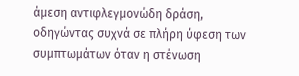άμεση αντιφλεγμονώδη δράση, οδηγώντας συχνά σε πλήρη ύφεση των συμπτωμάτων όταν η στένωση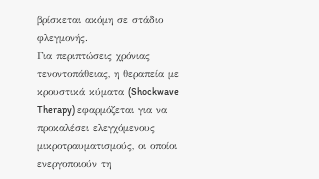βρίσκεται ακόμη σε στάδιο φλεγμονής.
Για περιπτώσεις χρόνιας τενοντοπάθειας, η θεραπεία με κρουστικά κύματα (Shockwave Therapy) εφαρμόζεται για να προκαλέσει ελεγχόμενους μικροτραυματισμούς, οι οποίοι ενεργοποιούν τη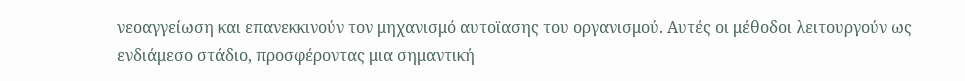νεοαγγείωση και επανεκκινούν τον μηχανισμό αυτοϊασης του οργανισμού. Αυτές οι μέθοδοι λειτουργούν ως ενδιάμεσο στάδιο, προσφέροντας μια σημαντική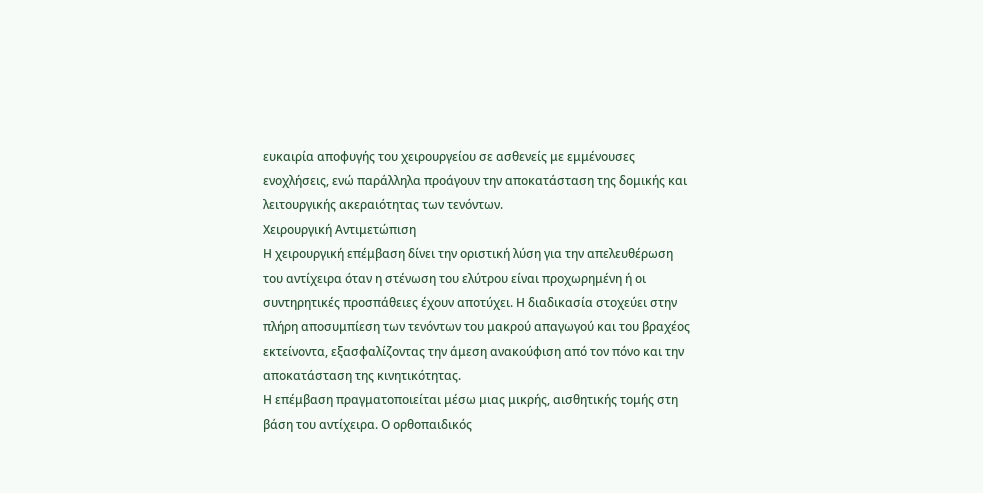ευκαιρία αποφυγής του χειρουργείου σε ασθενείς με εμμένουσες ενοχλήσεις, ενώ παράλληλα προάγουν την αποκατάσταση της δομικής και λειτουργικής ακεραιότητας των τενόντων.
Χειρουργική Αντιμετώπιση
Η χειρουργική επέμβαση δίνει την οριστική λύση για την απελευθέρωση του αντίχειρα όταν η στένωση του ελύτρου είναι προχωρημένη ή οι συντηρητικές προσπάθειες έχουν αποτύχει. Η διαδικασία στοχεύει στην πλήρη αποσυμπίεση των τενόντων του μακρού απαγωγού και του βραχέος εκτείνοντα, εξασφαλίζοντας την άμεση ανακούφιση από τον πόνο και την αποκατάσταση της κινητικότητας.
Η επέμβαση πραγματοποιείται μέσω μιας μικρής, αισθητικής τομής στη βάση του αντίχειρα. Ο ορθοπαιδικός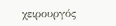χειρουργός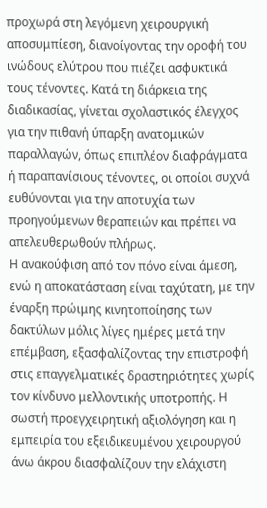προχωρά στη λεγόμενη χειρουργική αποσυμπίεση, διανοίγοντας την οροφή του ινώδους ελύτρου που πιέζει ασφυκτικά τους τένοντες. Κατά τη διάρκεια της διαδικασίας, γίνεται σχολαστικός έλεγχος για την πιθανή ύπαρξη ανατομικών παραλλαγών, όπως επιπλέον διαφράγματα ή παραπανίσιους τένοντες, οι οποίοι συχνά ευθύνονται για την αποτυχία των προηγούμενων θεραπειών και πρέπει να απελευθερωθούν πλήρως.
Η ανακούφιση από τον πόνο είναι άμεση, ενώ η αποκατάσταση είναι ταχύτατη, με την έναρξη πρώιμης κινητοποίησης των δακτύλων μόλις λίγες ημέρες μετά την επέμβαση, εξασφαλίζοντας την επιστροφή στις επαγγελματικές δραστηριότητες χωρίς τον κίνδυνο μελλοντικής υποτροπής. Η σωστή προεγχειρητική αξιολόγηση και η εμπειρία του εξειδικευμένου χειρουργού άνω άκρου διασφαλίζουν την ελάχιστη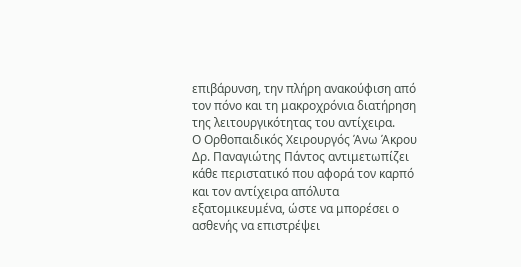επιβάρυνση, την πλήρη ανακούφιση από τον πόνο και τη μακροχρόνια διατήρηση της λειτουργικότητας του αντίχειρα.
Ο Ορθοπαιδικός Χειρουργός Άνω Άκρου Δρ. Παναγιώτης Πάντος αντιμετωπίζει κάθε περιστατικό που αφορά τον καρπό και τον αντίχειρα απόλυτα εξατομικευμένα, ώστε να μπορέσει ο ασθενής να επιστρέψει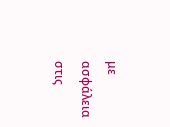με ασφάλεια στις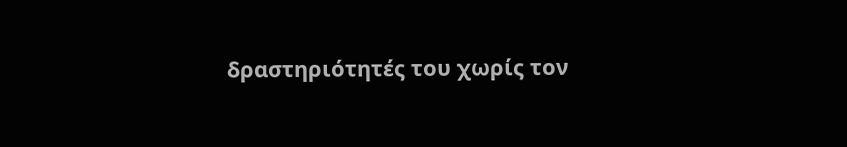δραστηριότητές του χωρίς τον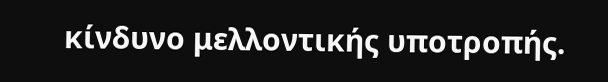κίνδυνο μελλοντικής υποτροπής.